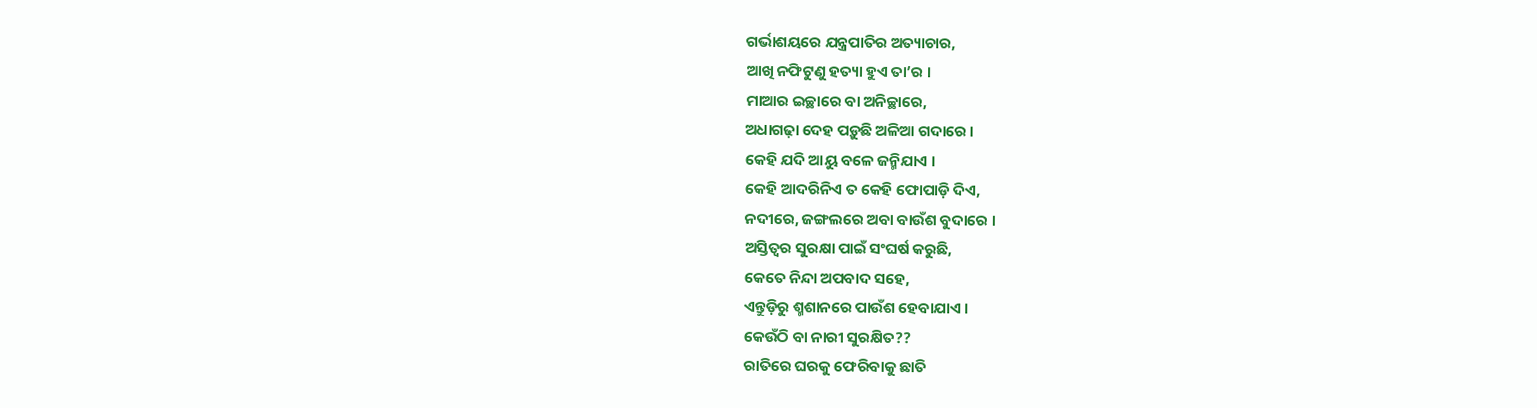ଗର୍ଭାଶୟରେ ଯନ୍ତ୍ରପାତିର ଅତ୍ୟାଚାର,
ଆଖି ନଫିଟୁଣୁ ହତ୍ୟା ହୁଏ ତା’ର ।
ମାଆର ଇଚ୍ଛାରେ ବା ଅନିଚ୍ଛାରେ,
ଅଧାଗଢ଼ା ଦେହ ପଡ଼ୁଛି ଅଳିଆ ଗଦାରେ ।
କେହି ଯଦି ଆୟୁ ବଳେ ଜନ୍ମିଯାଏ ।
କେହି ଆଦରିନିଏ ତ କେହି ଫୋପାଡ଼ି ଦିଏ,
ନଦୀରେ, ଜଙ୍ଗଲରେ ଅବା ବାଉଁଶ ବୁଦାରେ ।
ଅସ୍ତିତ୍ୱର ସୁରକ୍ଷା ପାଇଁ ସଂଘର୍ଷ କରୁଛି,
କେତେ ନିନ୍ଦା ଅପବାଦ ସହେ,
ଏନ୍ତୁଡ଼ିରୁ ଶ୍ମଶାନରେ ପାଉଁଶ ହେବାଯାଏ ।
କେଉଁଠି ବା ନାରୀ ସୁରକ୍ଷିତ??
ରାତିରେ ଘରକୁ ଫେରିବାକୁ ଛାତି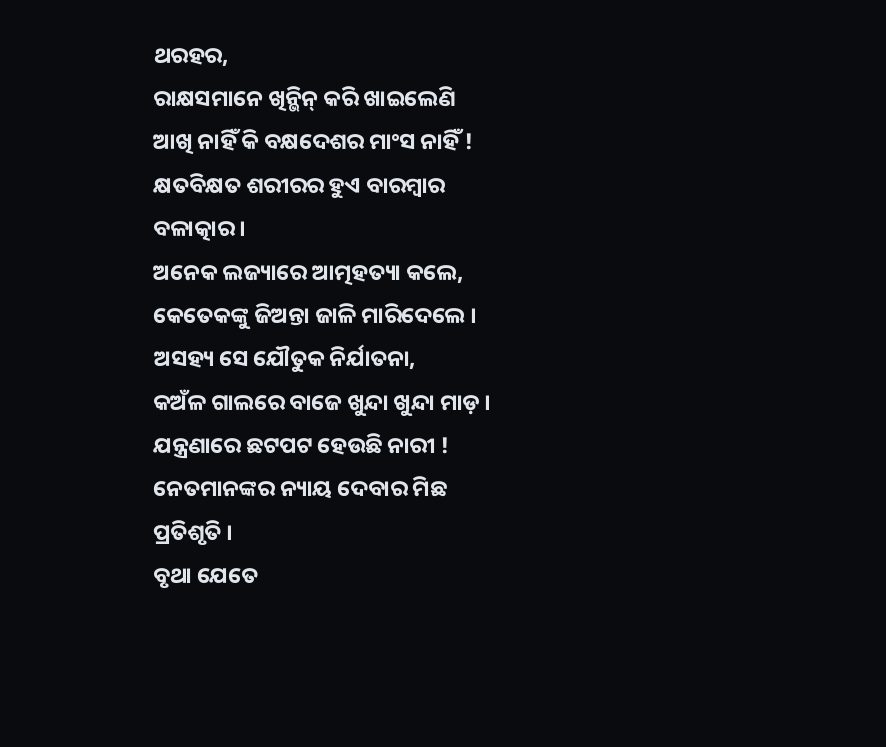ଥରହର,
ରାକ୍ଷସମାନେ ଖିନ୍ଭିନ୍ କରି ଖାଇଲେଣି
ଆଖି ନାହିଁ କି ବକ୍ଷଦେଶର ମାଂସ ନାହିଁ !
କ୍ଷତବିକ୍ଷତ ଶରୀରର ହୁଏ ବାରମ୍ବାର ବଳାତ୍କାର ।
ଅନେକ ଲଜ୍ୟାରେ ଆତ୍ମହତ୍ୟା କଲେ,
କେତେକଙ୍କୁ ଜିଅନ୍ତା ଜାଳି ମାରିଦେଲେ ।
ଅସହ୍ୟ ସେ ଯୌତୁକ ନିର୍ଯାତନା,
କଅଁଳ ଗାଲରେ ବାଜେ ଖୁନ୍ଦା ଖୁନ୍ଦା ମାଡ଼ ।
ଯନ୍ତ୍ରଣାରେ ଛଟପଟ ହେଉଛି ନାରୀ !
ନେତମାନଙ୍କର ନ୍ୟାୟ ଦେବାର ମିଛ ପ୍ରତିଶୃତି ।
ବୃଥା ଯେତେ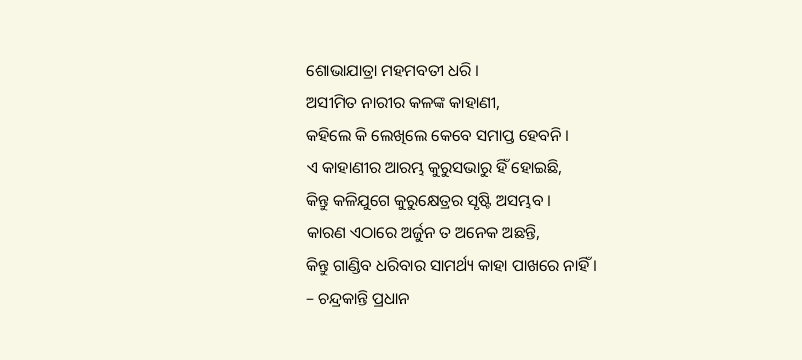ଶୋଭାଯାତ୍ରା ମହମବତୀ ଧରି ।
ଅସୀମିତ ନାରୀର କଳଙ୍କ କାହାଣୀ,
କହିଲେ କି ଲେଖିଲେ କେବେ ସମାପ୍ତ ହେବନି ।
ଏ କାହାଣୀର ଆରମ୍ଭ କୁରୁସଭାରୁ ହିଁ ହୋଇଛି,
କିନ୍ତୁ କଳିଯୁଗେ କୁରୁକ୍ଷେତ୍ରର ସୃଷ୍ଟି ଅସମ୍ଭବ ।
କାରଣ ଏଠାରେ ଅର୍ଜୁନ ତ ଅନେକ ଅଛନ୍ତି,
କିନ୍ତୁ ଗାଣ୍ଡିବ ଧରିବାର ସାମର୍ଥ୍ୟ କାହା ପାଖରେ ନାହିଁ ।
– ଚନ୍ଦ୍ରକାନ୍ତି ପ୍ରଧାନ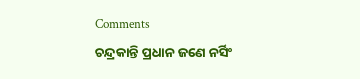Comments
ଚନ୍ଦ୍ରକାନ୍ତି ପ୍ରଧାନ ଜଣେ ନର୍ସିଂ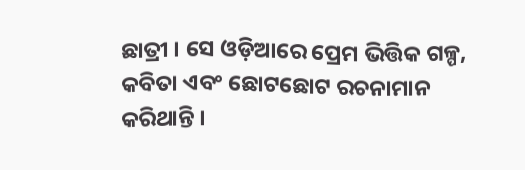ଛାତ୍ରୀ । ସେ ଓଡ଼ିଆରେ ପ୍ରେମ ଭିତ୍ତିକ ଗଳ୍ପ, କବିତା ଏବଂ ଛୋଟଛୋଟ ରଚନାମାନ କରିଥାନ୍ତି ।